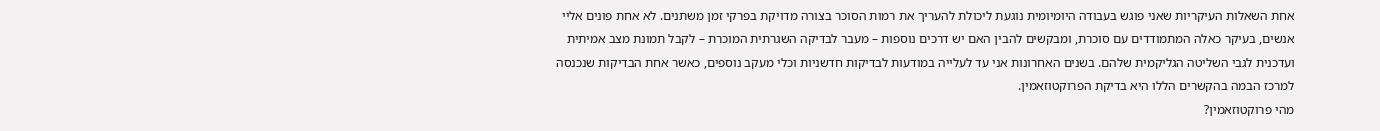אחת השאלות העיקריות שאני פוגש בעבודה היומיומית נוגעת ליכולת להעריך את רמות הסוכר בצורה מדויקת בפרקי זמן משתנים. לא אחת פונים אליי אנשים, בעיקר כאלה המתמודדים עם סוכרת, ומבקשים להבין האם יש דרכים נוספות – מעבר לבדיקה השגרתית המוכרת – לקבל תמונת מצב אמיתית ועדכנית לגבי השליטה הגליקמית שלהם. בשנים האחרונות אני עד לעלייה במודעות לבדיקות חדשניות וכלי מעקב נוספים, כאשר אחת הבדיקות שנכנסה למרכז הבמה בהקשרים הללו היא בדיקת הפרוקטוזאמין.
מהי פרוקטוזאמין?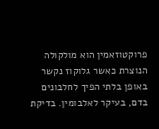פרוקטוזאמין הוא מולקולה הנוצרת כאשר גלוקוז נקשר באופן בלתי הפיך לחלבונים בדם, בעיקר לאלבומין. בדיקת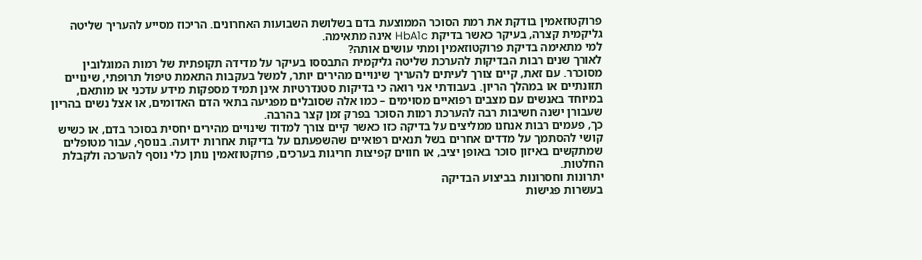פרוקטוזאמין בודקת את רמת הסוכר הממוצעת בדם בשלושת השבועות האחרונים. הריכוז מסייע להעריך שליטה גליקמית קצרה, בעיקר כאשר בדיקת HbA1c אינה מתאימה.
למי מתאימה בדיקת פרוקטוזאמין ומתי עושים אותה?
לאורך שנים רבות הבדיקות להערכת שליטה גליקמית התבססו בעיקר על מדידה תקופתית של רמות המוגלובין מסוכרר. עם זאת, קיים צורך לעיתים להעריך שינויים מהירים יותר, למשל בעקבות התאמת טיפול תרופתי, שינויים תזונתיים או במהלך הריון. בעבודתי אני רואה כי בדיקות סטנדרטיות אינן תמיד מספקות מידע עדכני או מותאם, במיוחד באנשים עם מצבים רפואיים מסוימים – כמו אלה שסובלים מפגיעה בתאי הדם האדומים, או אצל נשים בהריון שעבורן ישנה חשיבות רבה להערכת רמות הסוכר בפרק זמן קצר בהרבה.
כך, פעמים רבות אנחנו ממליצים על בדיקה כזו כאשר קיים צורך למדוד שינויים מהירים יחסית בסוכר בדם, או כשיש קושי להסתמך על מדדים אחרים בשל תנאים רפואיים שהשפעתם על בדיקות אחרות ידועה. בנוסף, עבור מטופלים שמתקשים באיזון סוכר באופן יציב, או חווים קפיצות חריגות בערכים, פרוקטוזאמין נותן כלי נוסף להערכה ולקבלת החלטות.
יתרונות וחסרונות בביצוע הבדיקה
בעשרות פגישות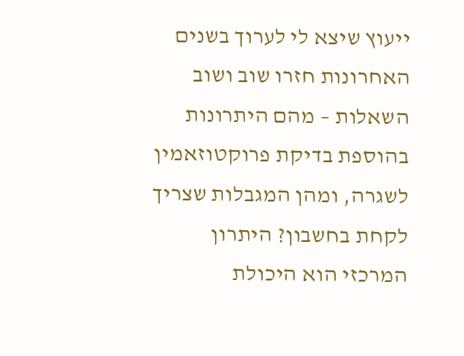ייעוץ שיצא לי לערוך בשנים האחרונות חזרו שוב ושוב השאלות – מהם היתרונות בהוספת בדיקת פרוקטוזאמין לשגרה, ומהן המגבלות שצריך לקחת בחשבון? היתרון המרכזי הוא היכולת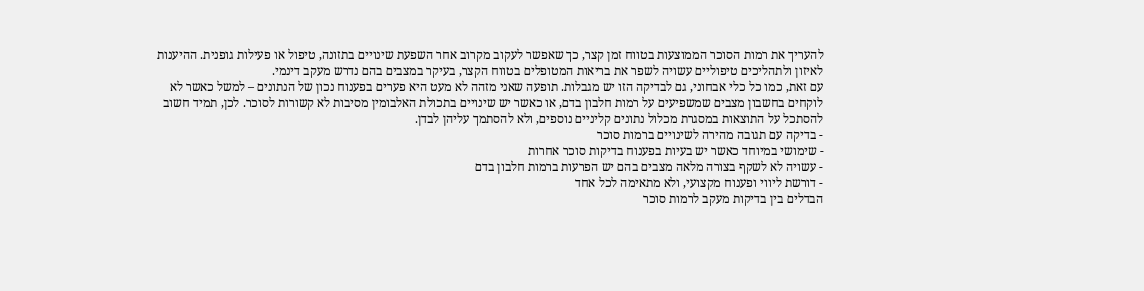להעריך את רמות הסוכר הממוצעות בטווח זמן קצר, כך שאפשר לעקוב מקרוב אחר השפעת שינויים בתזונה, טיפול או פעילות גופנית. ההיענות לאיזון ולתהליכים טיפוליים עשויה לשפר את בריאות המטופלים בטווח הקצר, בעיקר במצבים בהם נדרש מעקב דינמי.
עם זאת, כמו כל כלי אבחוני, גם לבדיקה הזו יש מגבלות. תופעה שאני מזהה לא מעט היא פערים בפענוח נכון של הנתונים – למשל כאשר לא לוקחים בחשבון מצבים שמשפיעים על רמות חלבון בדם, או כאשר יש שינויים בתכולת האלבומין מסיבות לא קשורות לסוכר. לכן, תמיד חשוב להסתכל על התוצאות במסגרת מכלול נתונים קליניים נוספים, ולא להסתמך עליהן לבדן.
- בדיקה עם תגובה מהירה לשינויים ברמות סוכר
- שימושי במיוחד כאשר יש בעיות בפענוח בדיקות סוכר אחרות
- עשויה לא לשקף בצורה מלאה מצבים בהם יש הפרעות ברמות חלבון בדם
- דורשת ליווי ופענוח מקצועי, ולא מתאימה לכל אחד
הבדלים בין בדיקות מעקב לרמות סוכר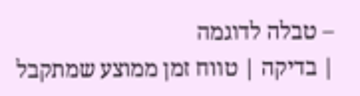– טבלה לדוגמה
| בדיקה | טווח זמן ממוצע שמתקבל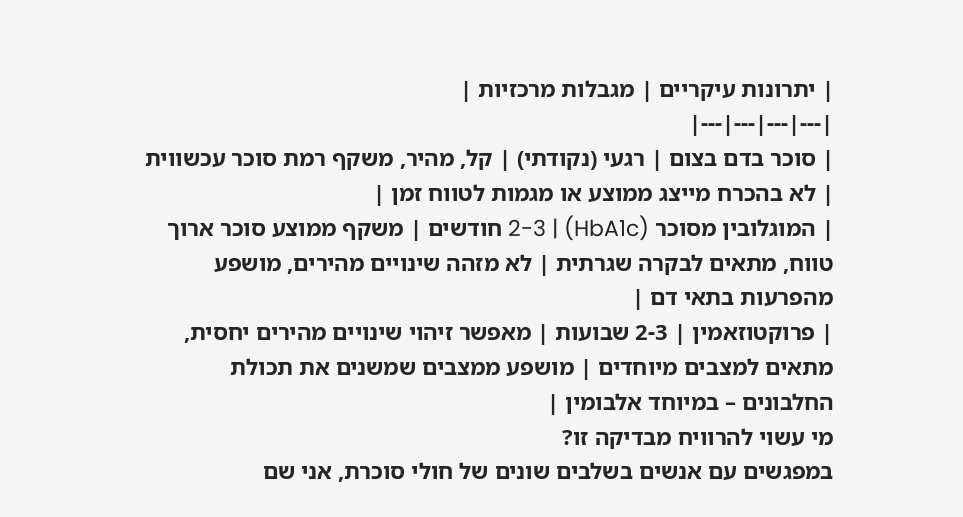| יתרונות עיקריים | מגבלות מרכזיות |
|---|---|---|---|
| סוכר בדם בצום | רגעי (נקודתי) | קל, מהיר, משקף רמת סוכר עכשווית | לא בהכרח מייצג ממוצע או מגמות לטווח זמן |
| המוגלובין מסוכר (HbA1c) | 2-3 חודשים | משקף ממוצע סוכר ארוך טווח, מתאים לבקרה שגרתית | לא מזהה שינויים מהירים, מושפע מהפרעות בתאי דם |
| פרוקטוזאמין | 2-3 שבועות | מאפשר זיהוי שינויים מהירים יחסית, מתאים למצבים מיוחדים | מושפע ממצבים שמשנים את תכולת החלבונים – במיוחד אלבומין |
מי עשוי להרוויח מבדיקה זו?
במפגשים עם אנשים בשלבים שונים של חולי סוכרת, אני שם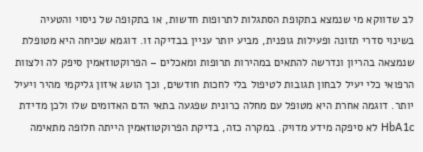לב שדווקא מי שנמצא בתקופת הסתגלות לתרופות חדשות, או בתקופה של ניסוי והטעיה בשינוי סדרי תזונה ופעילות גופנית, מביע יותר עניין בבדיקה זו. דוגמא שכיחה היא מטופלת שנמצאה בהריון ונדרשה להתאים במהירות תרופות ומאכלים – הפרוקטוזאמין סיפק לה ולצוות הרפואי כלי יעיל לבחון תגובות לטיפול בלי לחכות חודשים, וכך הושג איזון גליקמי מהיר ויעיל יותר. דוגמה אחרת היא מטופל עם מחלה כרונית שפגעה בתאי הדם האדומים שלו ולכן מדידת HbA1c לא סיפקה מידע מדויק. במקרה כזה, בדיקת הפרוקטוזאמין הייתה חלופה מתאימה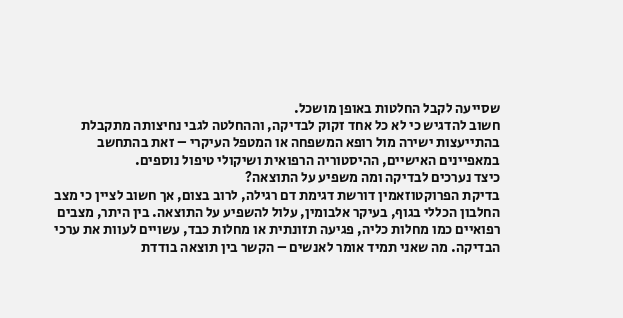שסייעה לקבל החלטות באופן מושכל.
חשוב להדגיש כי לא כל אחד זקוק לבדיקה, וההחלטה לגבי נחיצותה מתקבלת בהתייעצות ישירה מול רופא המשפחה או המטפל העיקרי – זאת בהתחשב במאפיינים האישיים, ההיסטוריה הרפואית ושיקולי טיפול נוספים.
כיצד נערכים לבדיקה ומה משפיע על התוצאה?
בדיקת הפרוקטוזאמין דורשת דגימת דם רגילה, לרוב בצום, אך חשוב לציין כי מצב החלבון הכללי בגוף, בעיקר אלבומין, עלול להשפיע על התוצאה. בין היתר, מצבים רפואיים כמו מחלות כליה, פגיעה תזונתית או מחלות כבד, עשויים לעוות את ערכי הבדיקה. מה שאני תמיד אומר לאנשים – הקשר בין תוצאה בודדת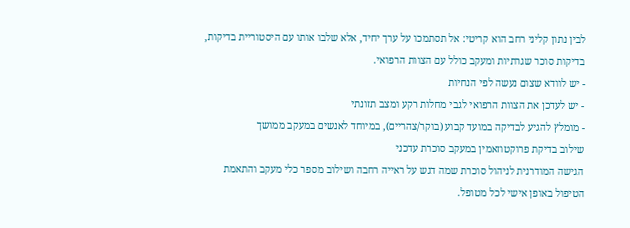לבין נתון קליני רחב הוא קריטי: אל תסתמכו על ערך יחיד, אלא שלבו אותו עם היסטוריית בדיקות, בדיקות סוכר שגרתיות ומעקב כולל עם הצוות הרפואי.
- יש לוודא שצום נעשה לפי הנחיות
- יש לעדכן את הצוות הרפואי לגבי מחלות רקע ומצב תזונתי
- מומלץ להגיע לבדיקה במועד קבוע (בוקר/צהריים), במיוחד לאנשים במעקב ממושך
שילוב בדיקת פרוקטוזאמין במעקב סוכרת עדכני
הגישה המודרנית לניהול סוכרת שמה דגש על ראייה רחבה ושילוב מספר כלי מעקב והתאמת הטיפול באופן אישי לכל מטופל.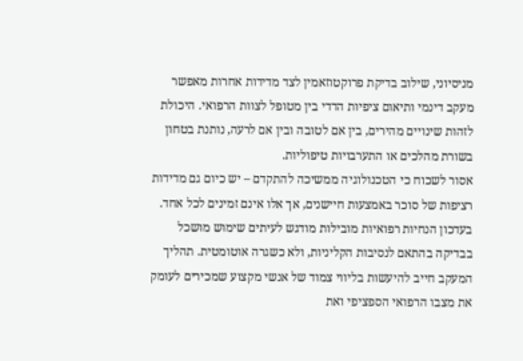מניסיוני, שילוב בדיקת פרוקטוזאמין לצד מדידות אחרות מאפשר מעקב דינמי ותיאום ציפיות הדדי בין מטופל לצוות הרפואי. היכולת לזהות שינויים מהירים, בין אם לטובה ובין אם לרעה, נותנת בטחון בשורת מהלכים או התערבויות טיפוליות.
אסור לשכוח כי הטכנולוגיה ממשיכה להתקדם – יש כיום גם מדידות רציפות של סוכר באמצעות חיישנים, אך אלו אינם זמינים לכל אחד. בעדכון הנחיות רפואיות מובילות מודגש לעיתים שימוש מושכל בבדיקה בהתאם לנסיבות הקליניות, ולא כשגרה אוטומטית. תהליך המעקב חייב להיעשות בליווי צמוד של אנשי מקצוע שמכירים לעומק את מצבו הרפואי הספציפי ואת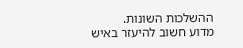ההשלכות השונות.
מדוע חשוב להיעזר באיש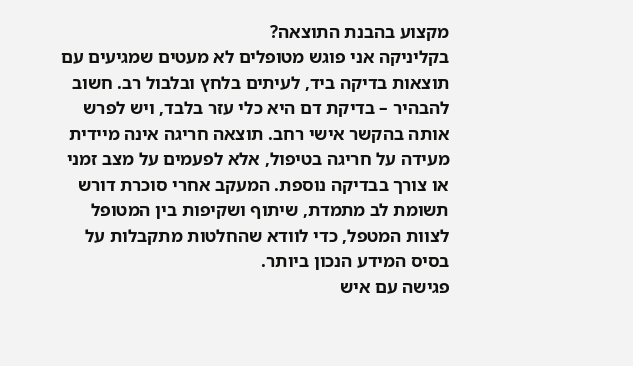מקצוע בהבנת התוצאה?
בקליניקה אני פוגש מטופלים לא מעטים שמגיעים עם תוצאות בדיקה ביד, לעיתים בלחץ ובלבול רב. חשוב להבהיר – בדיקת דם היא כלי עזר בלבד, ויש לפרש אותה בהקשר אישי רחב. תוצאה חריגה אינה מיידית מעידה על חריגה בטיפול, אלא לפעמים על מצב זמני או צורך בבדיקה נוספת. המעקב אחרי סוכרת דורש תשומת לב מתמדת, שיתוף ושקיפות בין המטופל לצוות המטפל, כדי לוודא שהחלטות מתקבלות על בסיס המידע הנכון ביותר.
פגישה עם איש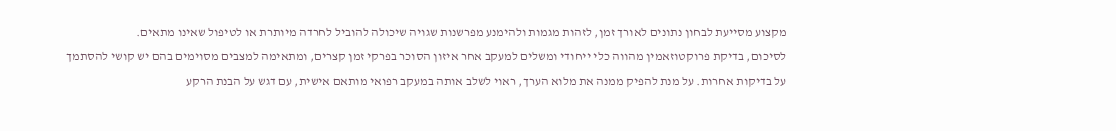מקצוע מסייעת לבחון נתונים לאורך זמן, לזהות מגמות ולהימנע מפרשנות שגויה שיכולה להוביל לחרדה מיותרת או לטיפול שאינו מתאים.
לסיכום, בדיקת פרוקטוזאמין מהווה כלי ייחודי ומשלים למעקב אחר איזון הסוכר בפרקי זמן קצרים, ומתאימה למצבים מסוימים בהם יש קושי להסתמך על בדיקות אחרות. על מנת להפיק ממנה את מלוא הערך, ראוי לשלב אותה במעקב רפואי מותאם אישית, עם דגש על הבנת הרקע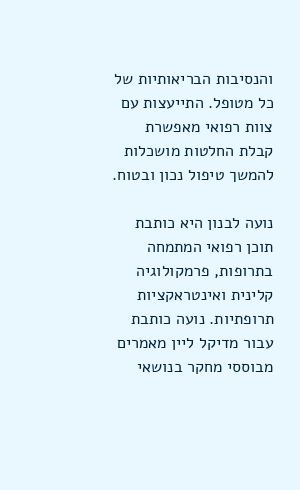והנסיבות הבריאותיות של כל מטופל. התייעצות עם צוות רפואי מאפשרת קבלת החלטות מושכלות להמשך טיפול נכון ובטוח.

נועה לבנון היא כותבת תוכן רפואי המתמחה בתרופות, פרמקולוגיה קלינית ואינטראקציות תרופתיות. נועה כותבת עבור מדיקל ליין מאמרים מבוססי מחקר בנושאי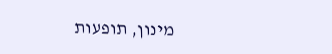מינון, תופעות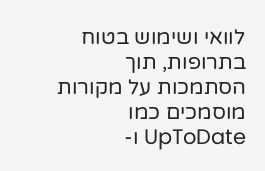לוואי ושימוש בטוח בתרופות, תוך הסתמכות על מקורות מוסמכים כמו UpToDate ו-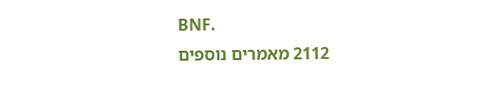BNF.
2112 מאמרים נוספים